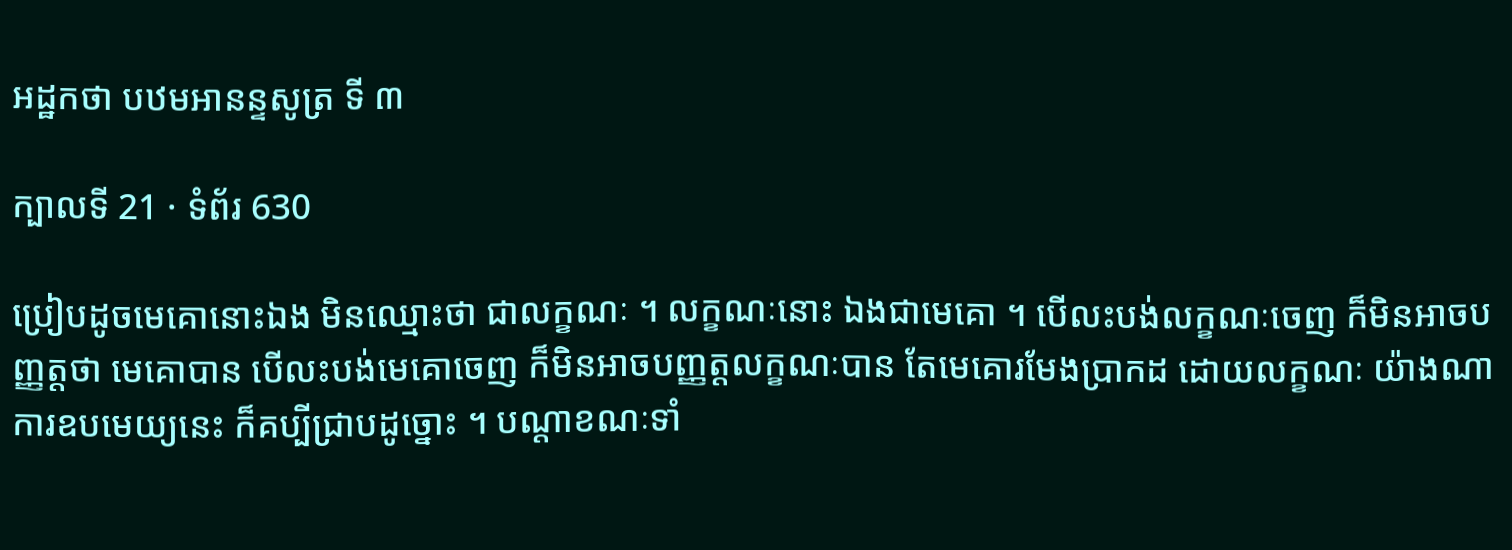អដ្ឋកថា បឋមអានន្ទសូត្រ ទី ៣

ក្បាលទី 21 · ទំព័រ 630

ប្រៀបដូចមេគោនោះឯង មិនឈ្មោះថា ជាលក្ខណៈ ។ លក្ខណៈនោះ ឯងជាមេគោ ។ បើលះបង់លក្ខណៈចេញ ក៏មិនអាចបញ្ញត្តថា មេគោបាន បើលះបង់មេគោចេញ ក៏មិនអាចបញ្ញត្តលក្ខណៈបាន តែមេគោរមែងប្រាកដ ដោយលក្ខណៈ យ៉ាងណា ការឧបមេយ្យនេះ ក៏គប្បីជ្រាបដូច្នោះ ។ បណ្តាខណៈទាំ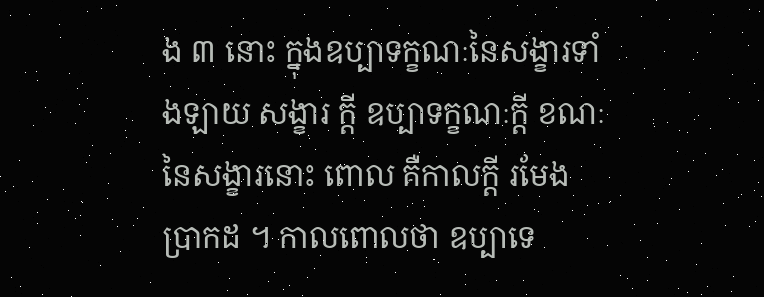ង ៣ នោះ ក្នុងឧប្បាទក្ខណៈនៃសង្ខារទាំងឡាយ សង្ខារ ក្តី ឧប្បាទក្ខណៈក្តី ខណៈនៃសង្ខារនោះ ពោល គឺកាលក្តី រមែងប្រាកដ ។ កាលពោលថា ឧប្បាទេ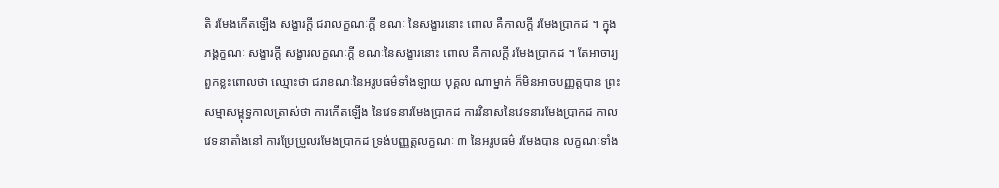តិ រមែងកើតឡើង សង្ខារក្តី ជរាលក្ខណៈក្តី ខណៈ នៃសង្ខារនោះ ពោល គឺកាលក្តី រមែងប្រាកដ ។ ក្នុងភង្គក្ខណៈ សង្ខារក្តី សង្ខារលក្ខណៈក្តី ខណៈនៃសង្ខារនោះ ពោល គឺកាលក្តី រមែងប្រាកដ ។ តែអាចារ្យពួកខ្លះពោលថា ឈ្មោះថា ជរាខណៈនៃអរូបធម៌ទាំងឡាយ បុគ្គល ណាម្នាក់ ក៏មិនអាចបញ្ញត្តបាន ព្រះសម្មាសម្ពុទ្ធកាលត្រាស់ថា ការកើតឡើង នៃវេទនារមែងប្រាកដ ការវិនាសនៃវេទនារមែងប្រាកដ កាលវេទនាតាំងនៅ ការប្រែប្រួលរមែងប្រាកដ ទ្រង់បញ្ញត្តលក្ខណៈ ៣ នៃអរូបធម៌ រមែងបាន លក្ខណៈទាំង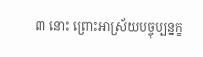៣ នោះ ព្រោះអាស្រ័យបច្ចុប្បន្នក្ខ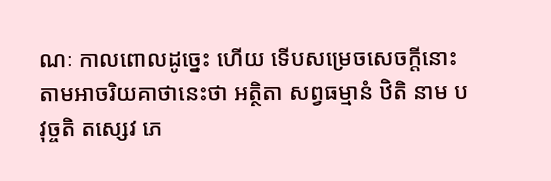ណៈ កាលពោលដូច្នេះ ហើយ ទើបសម្រេចសេចក្តីនោះតាមអាចរិយគាថានេះថា អត្ថិតា សព្វធម្មានំ ឋិតិ នាម បវុច្ចតិ តស្សេវ ភេ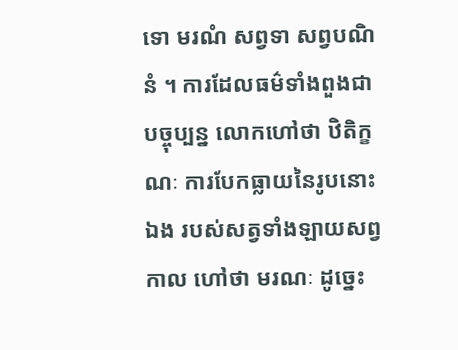ទោ មរណំ សព្វទា សព្វបណិនំ ។ ការដែលធម៌ទាំងពួងជាបច្ចុប្បន្ន លោកហៅថា ឋិតិក្ខណៈ ការបែកធ្លាយនៃរូបនោះឯង របស់សត្វទាំងឡាយសព្វកាល ហៅថា មរណៈ ដូច្នេះ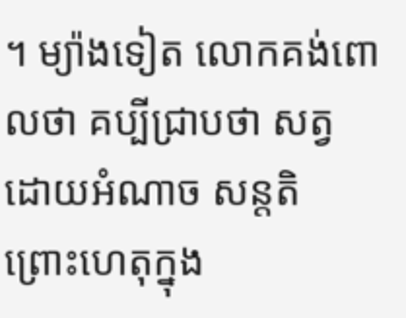។ ម្យ៉ាងទៀត លោកគង់ពោលថា គប្បីជ្រាបថា សត្វ ដោយអំណាច សន្តតិ ព្រោះហេតុក្នុង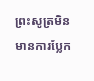ព្រះសូត្រមិនមានការប្លែក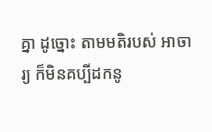គ្នា ដូច្នោះ តាមមតិរបស់ អាចារ្យ ក៏មិនគប្បីដកនូ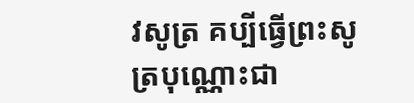វសូត្រ គប្បីធ្វើព្រះសូត្របុណ្ណោះជា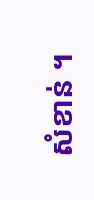សំខាន់ ។